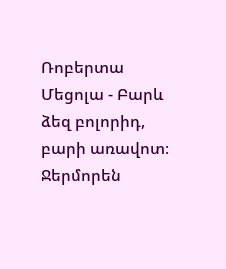Ռոբերտա Մեցոլա - Բարև ձեզ բոլորիդ, բարի առավոտ։ Ջերմորեն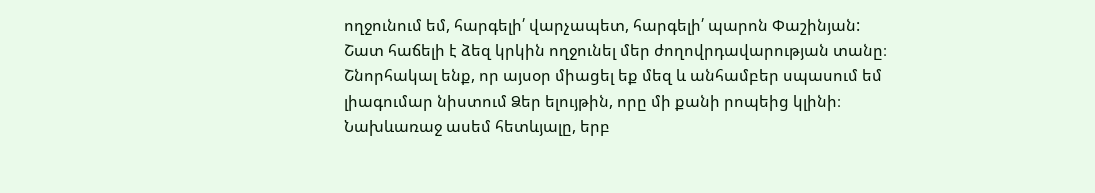ողջունում եմ, հարգելի՛ վարչապետ, հարգելի՛ պարոն Փաշինյան:
Շատ հաճելի է ձեզ կրկին ողջունել մեր ժողովրդավարության տանը։ Շնորհակալ ենք, որ այսօր միացել եք մեզ և անհամբեր սպասում եմ լիագումար նիստում Ձեր ելույթին, որը մի քանի րոպեից կլինի։
Նախևառաջ ասեմ հետևյալը, երբ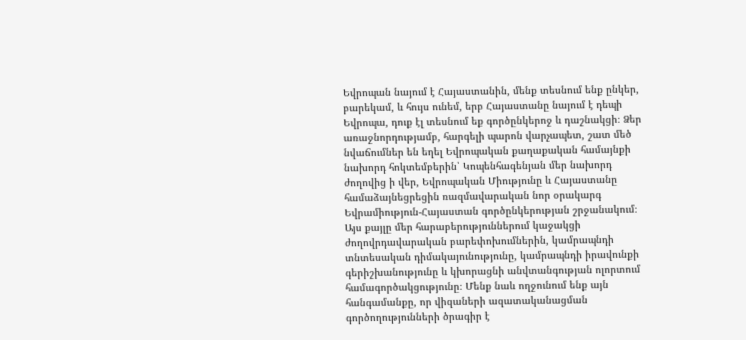Եվրոպան նայում է Հայաստանին, մենք տեսնում ենք ընկեր, բարեկամ, և հույս ունեմ, երբ Հայաստանը նայում է դեպի Եվրոպա, դուք էլ տեսնում եք գործընկերոջ և դաշնակցի։ Ձեր առաջնորդությամբ, հարգելի պարոն վարչապետ, շատ մեծ նվաճումներ են եղել Եվրոպական քաղաքական համայնքի նախորդ հոկտեմբերին՝ Կոպենհագենյան մեր նախորդ ժողովից ի վեր, Եվրոպական Միությունը և Հայաստանը համաձայնեցրեցին ռազմավարական նոր օրակարգ Եվրամիություն-Հայաստան գործընկերության շրջանակում։ Այս քայլը մեր հարաբերություններում կաջակցի ժողովրդավարական բարեփոխումներին, կամրապնդի տնտեսական դիմակայունությունը, կամրապնդի իրավունքի գերիշխանությունը և կխորացնի անվտանգության ոլորտում համագործակցությունը։ Մենք նաև ողջունում ենք այն հանգամանքը, որ վիզաների ազատականացման գործողությունների ծրագիր է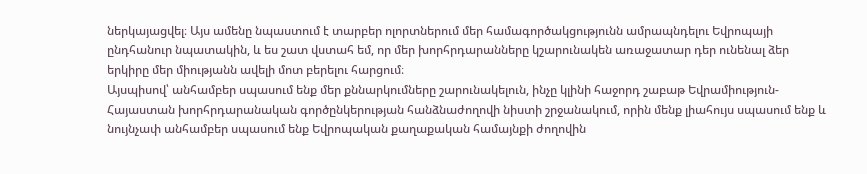ներկայացվել։ Այս ամենը նպաստում է տարբեր ոլորտներում մեր համագործակցությունն ամրապնդելու Եվրոպայի ընդհանուր նպատակին, և ես շատ վստահ եմ, որ մեր խորհրդարանները կշարունակեն առաջատար դեր ունենալ ձեր երկիրը մեր միությանն ավելի մոտ բերելու հարցում։
Այսպիսով՝ անհամբեր սպասում ենք մեր քննարկումները շարունակելուն, ինչը կլինի հաջորդ շաբաթ Եվրամիություն-Հայաստան խորհրդարանական գործընկերության հանձնաժողովի նիստի շրջանակում, որին մենք լիահույս սպասում ենք և նույնչափ անհամբեր սպասում ենք Եվրոպական քաղաքական համայնքի ժողովին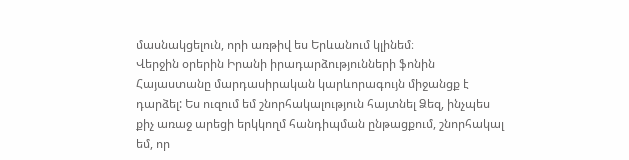մասնակցելուն, որի առթիվ ես Երևանում կլինեմ։
Վերջին օրերին Իրանի իրադարձությունների ֆոնին Հայաստանը մարդասիրական կարևորագույն միջանցք է դարձել: Ես ուզում եմ շնորհակալություն հայտնել Ձեզ, ինչպես քիչ առաջ արեցի երկկողմ հանդիպման ընթացքում, շնորհակալ եմ, որ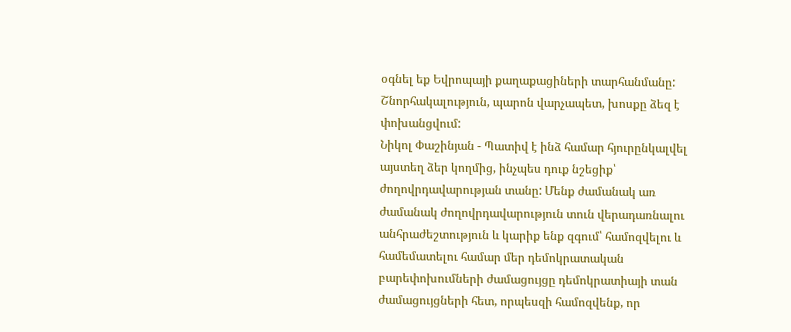օգնել եք Եվրոպայի քաղաքացիների տարհանմանը:
Շնորհակալություն, պարոն վարչապետ, խոսքը ձեզ է փոխանցվում:
Նիկոլ Փաշինյան - Պատիվ է ինձ համար հյուրընկալվել այստեղ ձեր կողմից, ինչպես դուք նշեցիք՝ ժողովրդավարության տանը: Մենք ժամանակ առ ժամանակ ժողովրդավարություն տուն վերադառնալու անհրաժեշտություն և կարիք ենք զգում՝ համոզվելու և համեմատելու համար մեր դեմոկրատական բարեփոխումների ժամացույցը դեմոկրատիայի տան ժամացույցների հետ, որպեսզի համոզվենք, որ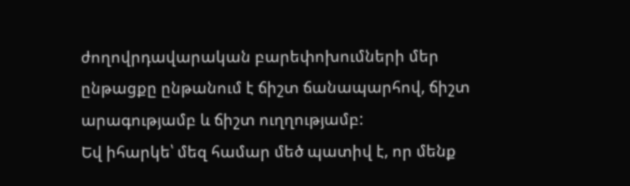ժողովրդավարական բարեփոխումների մեր ընթացքը ընթանում է ճիշտ ճանապարհով, ճիշտ արագությամբ և ճիշտ ուղղությամբ:
Եվ իհարկե՝ մեզ համար մեծ պատիվ է, որ մենք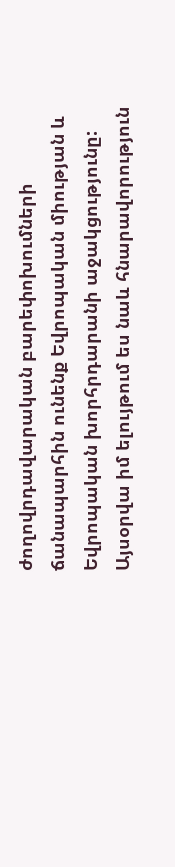ժողովրդավարական բարեփոխումների ճանապարհին ունենք Եվրոպական միության և Եվրոպական խորհրդարանի աջակցությունը: Այսօրվա իմ ելույթում ես նաև հնարավորություն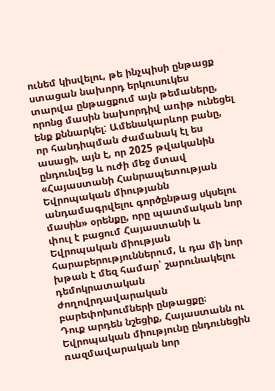ունեմ կիսվելու, թե ինչպիսի ընթացք ստացան նախորդ երկուսուկես տարվա ընթացքում այն թեմաները, որոնց մասին նախորդիվ առիթ ունեցել ենք քննարկել: Ամենակարևոր բանը, որ հանդիպման ժամանակ էլ ես ասացի, այն է, որ 2025 թվականին ընդունվեց և ուժի մեջ մտավ «Հայաստանի Հանրապետության Եվրոպական միությանն անդամագրվելու գործընթաց սկսելու մասին» օրենքը, որը պատմական նոր փուլ է բացում Հայաստանի և Եվրոպական միության հարաբերություններում, և դա մի նոր խթան է մեզ համար՝ շարունակելու դեմոկրատական ժողովրդավարական բարեփոխումների ընթացքը։
Դուք արդեն նշեցիք, Հայաստանն ու Եվրոպական միությունը ընդունեցին ռազմավարական նոր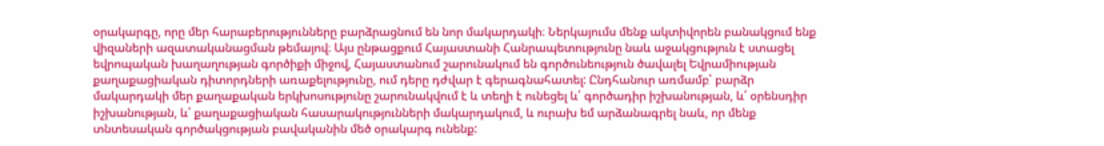օրակարգը, որը մեր հարաբերությունները բարձրացնում են նոր մակարդակի։ Ներկայումս մենք ակտիվորեն բանակցում ենք վիզաների ազատականացման թեմայով։ Այս ընթացքում Հայաստանի Հանրապետությունը նաև աջակցություն է ստացել եվրոպական խաղաղության գործիքի միջով, Հայաստանում շարունակում են գործունեություն ծավալել Եվրամիության քաղաքացիական դիտորդների առաքելությունը, ում դերը դժվար է գերագնահատել: Ընդհանուր առմամբ՝ բարձր մակարդակի մեր քաղաքական երկխոսությունը շարունակվում է և տեղի է ունեցել և՛ գործադիր իշխանության, և՛ օրենսդիր իշխանության, և՛ քաղաքացիական հասարակությունների մակարդակում, և ուրախ եմ արձանագրել նաև, որ մենք տնտեսական գործակցության բավականին մեծ օրակարգ ունենք: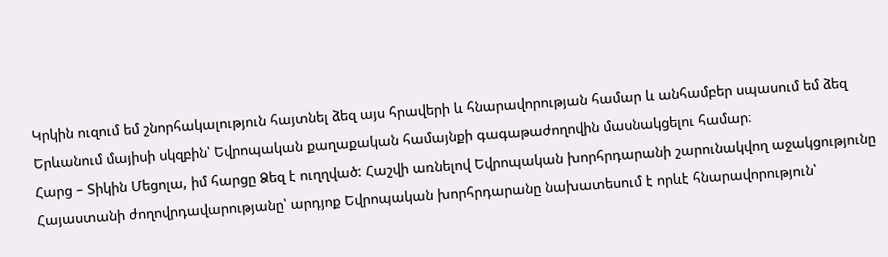Կրկին ուզում եմ շնորհակալություն հայտնել ձեզ այս հրավերի և հնարավորության համար և անհամբեր սպասում եմ ձեզ Երևանում մայիսի սկզբին՝ Եվրոպական քաղաքական համայնքի գագաթաժողովին մասնակցելու համար։
Հարց – Տիկին Մեցոլա, իմ հարցը Ձեզ է ուղղված: Հաշվի առնելով Եվրոպական խորհրդարանի շարունակվող աջակցությունը Հայաստանի ժողովրդավարությանը՝ արդյոք Եվրոպական խորհրդարանը նախատեսում է որևէ հնարավորություն՝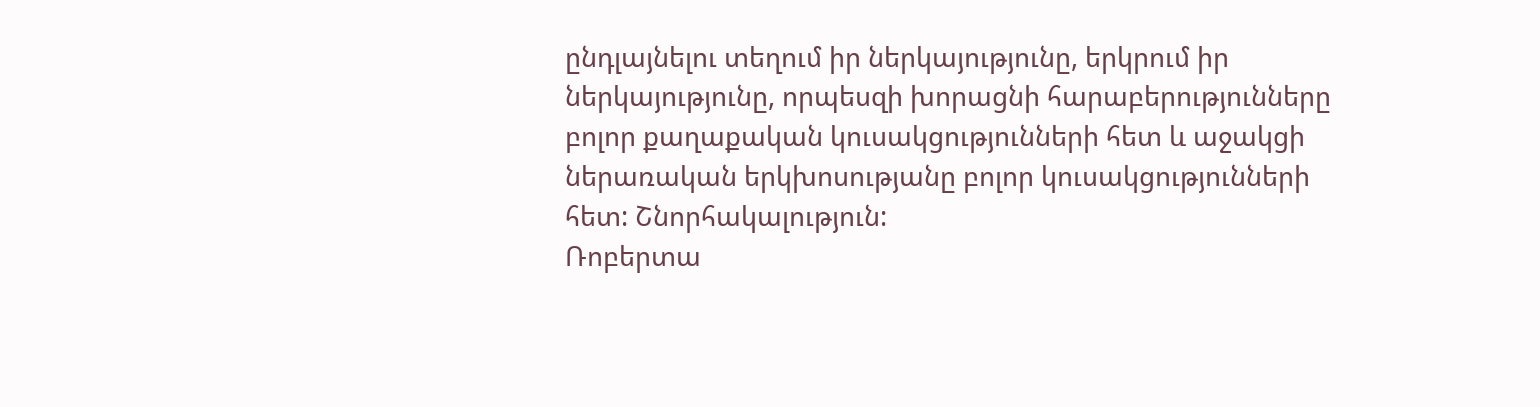ընդլայնելու տեղում իր ներկայությունը, երկրում իր ներկայությունը, որպեսզի խորացնի հարաբերությունները բոլոր քաղաքական կուսակցությունների հետ և աջակցի ներառական երկխոսությանը բոլոր կուսակցությունների հետ: Շնորհակալություն:
Ռոբերտա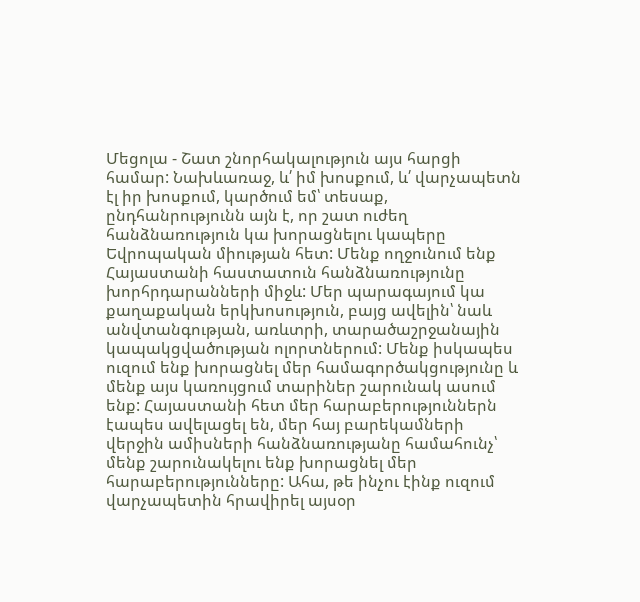Մեցոլա - Շատ շնորհակալություն այս հարցի համար: Նախևառաջ, և՛ իմ խոսքում, և՛ վարչապետն էլ իր խոսքում, կարծում եմ՝ տեսաք, ընդհանրությունն այն է, որ շատ ուժեղ հանձնառություն կա խորացնելու կապերը Եվրոպական միության հետ: Մենք ողջունում ենք Հայաստանի հաստատուն հանձնառությունը խորհրդարանների միջև: Մեր պարագայում կա քաղաքական երկխոսություն, բայց ավելին՝ նաև անվտանգության, առևտրի, տարածաշրջանային կապակցվածության ոլորտներում: Մենք իսկապես ուզում ենք խորացնել մեր համագործակցությունը և մենք այս կառույցում տարիներ շարունակ ասում ենք: Հայաստանի հետ մեր հարաբերություններն էապես ավելացել են, մեր հայ բարեկամների վերջին ամիսների հանձնառությանը համահունչ՝ մենք շարունակելու ենք խորացնել մեր հարաբերությունները: Ահա, թե ինչու էինք ուզում վարչապետին հրավիրել այսօր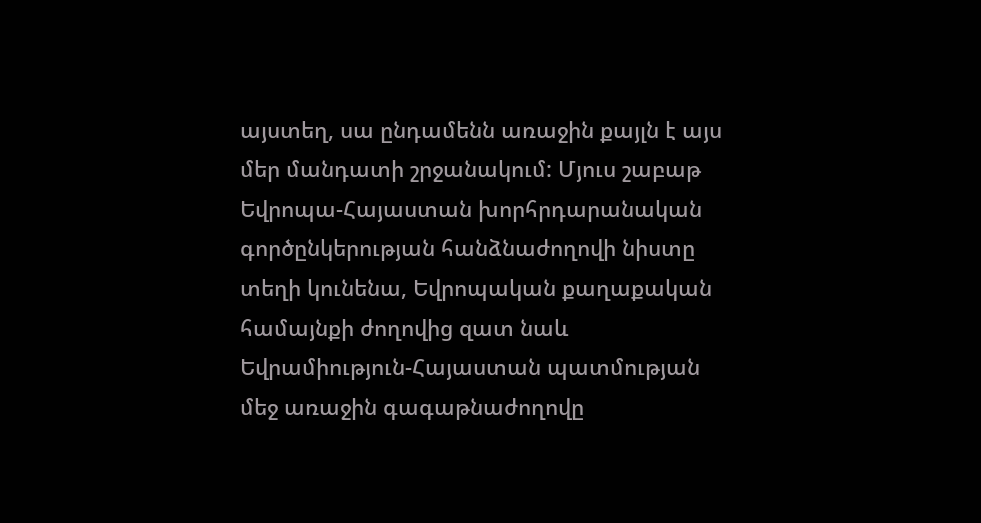այստեղ, սա ընդամենն առաջին քայլն է այս մեր մանդատի շրջանակում: Մյուս շաբաթ Եվրոպա-Հայաստան խորհրդարանական գործընկերության հանձնաժողովի նիստը տեղի կունենա, Եվրոպական քաղաքական համայնքի ժողովից զատ նաև Եվրամիություն-Հայաստան պատմության մեջ առաջին գագաթնաժողովը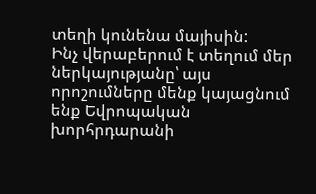տեղի կունենա մայիսին:
Ինչ վերաբերում է տեղում մեր ներկայությանը՝ այս որոշումները մենք կայացնում ենք Եվրոպական խորհրդարանի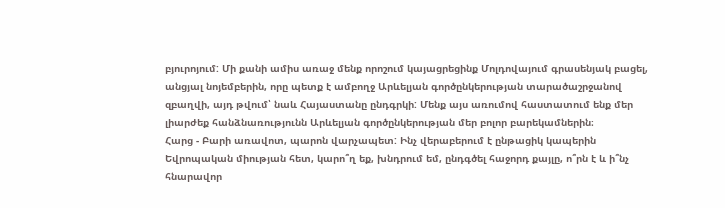բյուրոյում: Մի քանի ամիս առաջ մենք որոշում կայացրեցինք Մոլդովայում գրասենյակ բացել, անցյալ նոյեմբերին, որը պետք է ամբողջ Արևելյան գործընկերության տարածաշրջանով զբաղվի, այդ թվում՝ նաև Հայաստանը ընդգրկի: Մենք այս առումով հաստատում ենք մեր լիարժեք հանձնառությունն Արևելյան գործընկերության մեր բոլոր բարեկամներին։
Հարց - Բարի առավոտ, պարոն վարչապետ: Ինչ վերաբերում է ընթացիկ կապերին Եվրոպական միության հետ, կարո՞ղ եք, խնդրում եմ, ընդգծել հաջորդ քայլը, ո՞րն է և ի՞նչ հնարավոր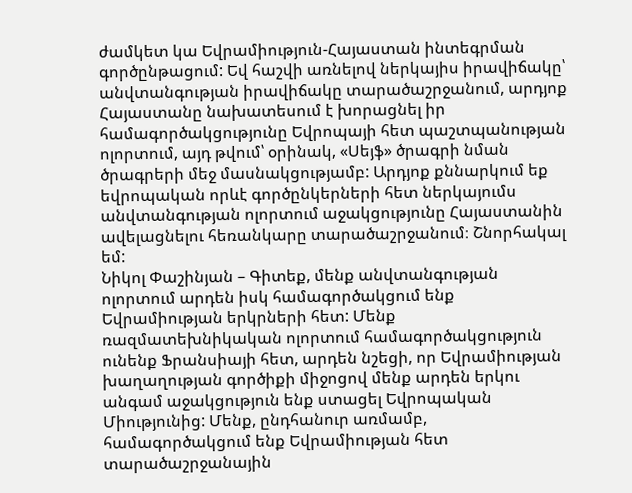ժամկետ կա Եվրամիություն-Հայաստան ինտեգրման գործընթացում: Եվ հաշվի առնելով ներկայիս իրավիճակը՝ անվտանգության իրավիճակը տարածաշրջանում, արդյոք Հայաստանը նախատեսում է խորացնել իր համագործակցությունը Եվրոպայի հետ պաշտպանության ոլորտում, այդ թվում՝ օրինակ, «Սեյֆ» ծրագրի նման ծրագրերի մեջ մասնակցությամբ: Արդյոք քննարկում եք եվրոպական որևէ գործընկերների հետ ներկայումս անվտանգության ոլորտում աջակցությունը Հայաստանին ավելացնելու հեռանկարը տարածաշրջանում։ Շնորհակալ եմ:
Նիկոլ Փաշինյան – Գիտեք, մենք անվտանգության ոլորտում արդեն իսկ համագործակցում ենք Եվրամիության երկրների հետ: Մենք ռազմատեխնիկական ոլորտում համագործակցություն ունենք Ֆրանսիայի հետ, արդեն նշեցի, որ Եվրամիության խաղաղության գործիքի միջոցով մենք արդեն երկու անգամ աջակցություն ենք ստացել Եվրոպական Միությունից: Մենք, ընդհանուր առմամբ, համագործակցում ենք Եվրամիության հետ տարածաշրջանային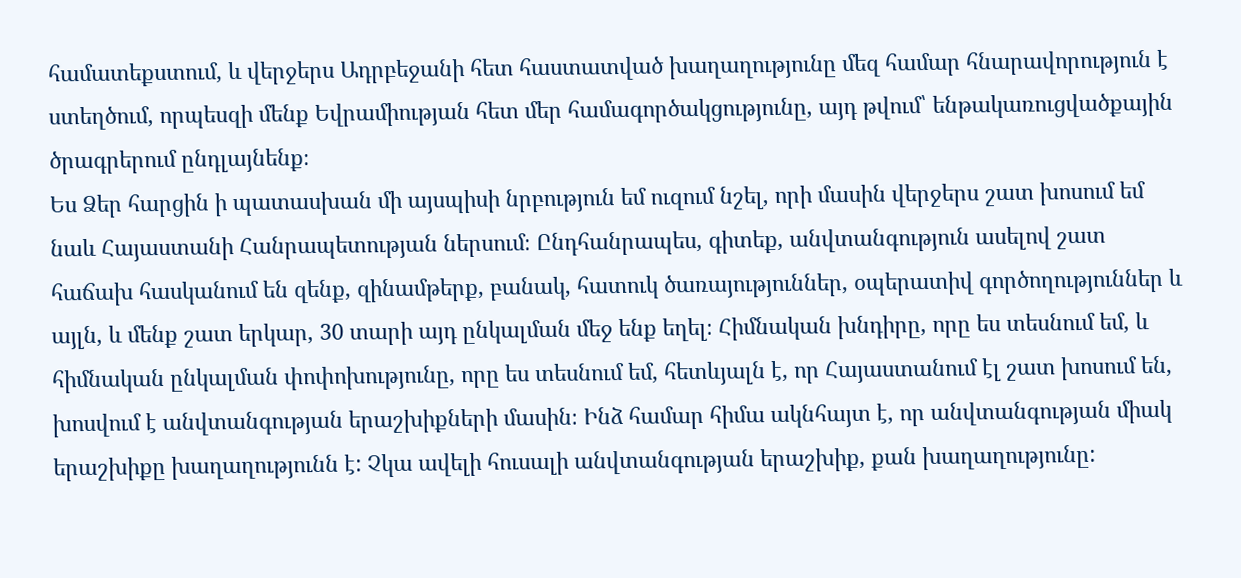համատեքստում, և վերջերս Ադրբեջանի հետ հաստատված խաղաղությունը մեզ համար հնարավորություն է ստեղծում, որպեսզի մենք Եվրամիության հետ մեր համագործակցությունը, այդ թվում՝ ենթակառուցվածքային ծրագրերում ընդլայնենք։
Ես Ձեր հարցին ի պատասխան մի այսպիսի նրբություն եմ ուզում նշել, որի մասին վերջերս շատ խոսում եմ նաև Հայաստանի Հանրապետության ներսում։ Ընդհանրապես, գիտեք, անվտանգություն ասելով շատ հաճախ հասկանում են զենք, զինամթերք, բանակ, հատուկ ծառայություններ, օպերատիվ գործողություններ և այլն, և մենք շատ երկար, 30 տարի այդ ընկալման մեջ ենք եղել։ Հիմնական խնդիրը, որը ես տեսնում եմ, և հիմնական ընկալման փոփոխությունը, որը ես տեսնում եմ, հետևյալն է, որ Հայաստանում էլ շատ խոսում են, խոսվում է անվտանգության երաշխիքների մասին։ Ինձ համար հիմա ակնհայտ է, որ անվտանգության միակ երաշխիքը խաղաղությունն է: Չկա ավելի հուսալի անվտանգության երաշխիք, քան խաղաղությունը: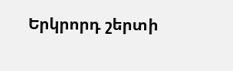Երկրորդ շերտի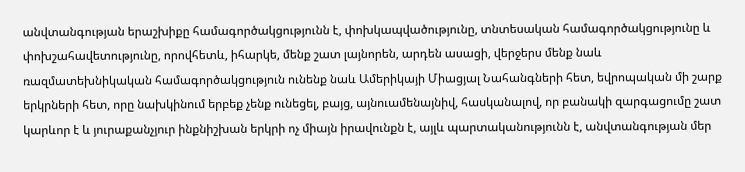անվտանգության երաշխիքը համագործակցությունն է, փոխկապվածությունը, տնտեսական համագործակցությունը և փոխշահավետությունը, որովհետև, իհարկե, մենք շատ լայնորեն, արդեն ասացի, վերջերս մենք նաև ռազմատեխնիկական համագործակցություն ունենք նաև Ամերիկայի Միացյալ Նահանգների հետ, եվրոպական մի շարք երկրների հետ, որը նախկինում երբեք չենք ունեցել, բայց, այնուամենայնիվ, հասկանալով, որ բանակի զարգացումը շատ կարևոր է և յուրաքանչյուր ինքնիշխան երկրի ոչ միայն իրավունքն է, այլև պարտականությունն է, անվտանգության մեր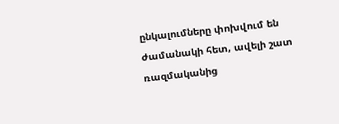ընկալումները փոխվում են ժամանակի հետ, ավելի շատ ռազմականից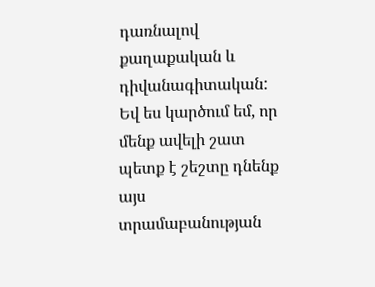դառնալով քաղաքական և դիվանագիտական: Եվ ես կարծում եմ, որ մենք ավելի շատ պետք է շեշտը դնենք այս տրամաբանության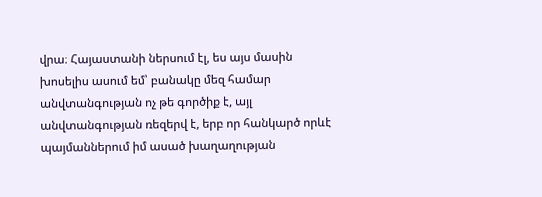վրա։ Հայաստանի ներսում էլ, ես այս մասին խոսելիս ասում եմ՝ բանակը մեզ համար անվտանգության ոչ թե գործիք է, այլ անվտանգության ռեզերվ է, երբ որ հանկարծ որևէ պայմաններում իմ ասած խաղաղության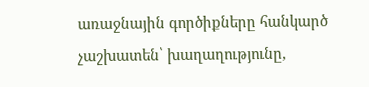առաջնային գործիքները հանկարծ չաշխատեն՝ խաղաղությունը,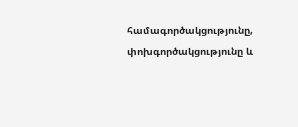համագործակցությունը, փոխգործակցությունը և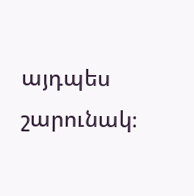այդպես շարունակ։